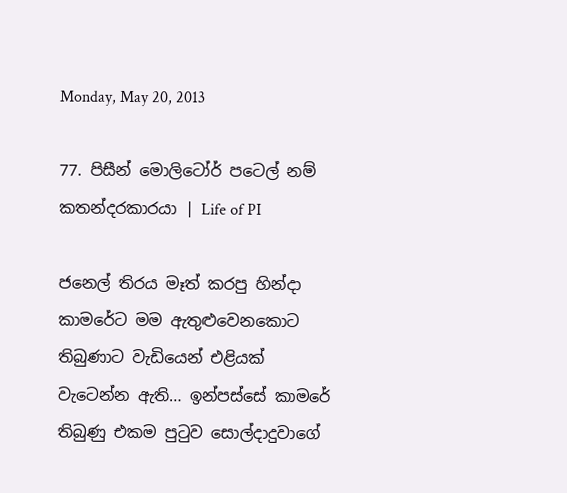Monday, May 20, 2013

77. පිසීන් මොලිටෝර් පටෙල් නම් කතන්දරකාරයා | Life of PI

ජනෙල් තිරය මෑත් කරපු හින්දා කාමරේට මම ඇතුළුවෙනකොට තිබුණාට වැඩියෙන් එළියක් වැටෙන්න ඇති… ඉන්පස්සේ කාමරේ තිබුණු එකම පුටුව සොල්දාදුවාගේ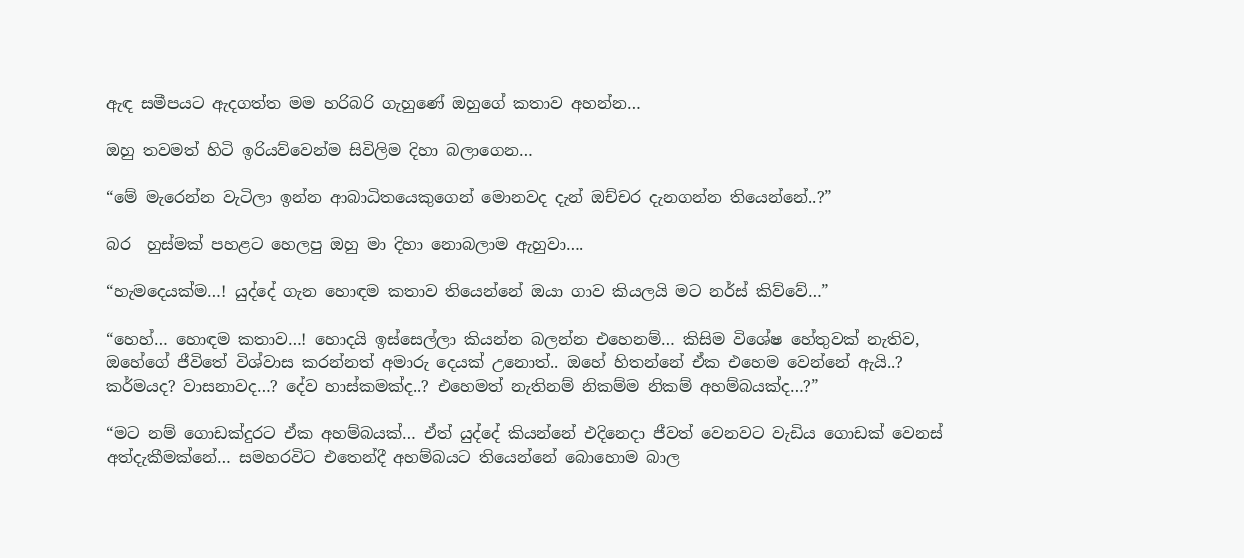ඇඳ සමීපයට ඇදගත්ත මම හරිබරි ගැහුණේ ඔහුගේ කතාව අහන්න…

ඔහු තවමත් හිටි ඉරියව්වෙන්ම සිවිලිම දිහා බලාගෙන…

“මේ මැරෙන්න වැටිලා ඉන්න ආබාධිතයෙකුගෙන් මොනවද දැන් ඔච්චර දැනගන්න තියෙන්නේ..?”

බර  හුස්මක් පහළට හෙලපු ඔහු මා දිහා නොබලාම ඇහුවා….

“හැමදෙයක්ම…! යුද්දේ ගැන හොඳම කතාව තියෙන්නේ ඔයා ගාව කියලයි මට නර්ස් කිව්වේ…”

“හෙහ්… හොඳම කතාව…! හොදයි ඉස්සෙල්ලා කියන්න බලන්න එහෙනම්… කිසිම විශේෂ හේතුවක් නැතිව, ඔහේගේ ජීවිතේ විශ්වාස කරන්නත් අමාරු දෙයක් උනොත්.. ඔහේ හිතන්නේ ඒක එහෙම වෙන්නේ ඇයි..? කර්මයද? වාසනාවද…? දේව හාස්කමක්ද..? එහෙමත් නැතිනම් නිකම්ම නිකම් අහම්බයක්ද…?”

“මට නම් ගොඩක්දුරට ඒක අහම්බයක්… ඒත් යුද්දේ කියන්නේ එදිනෙදා ජීවත් වෙනවට වැඩිය ගොඩක් වෙනස් අත්දැකීමක්නේ… සමහරවිට එතෙන්දී අහම්බයට තියෙන්නේ බොහොම බාල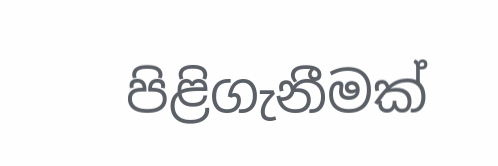පිළිගැනීමක්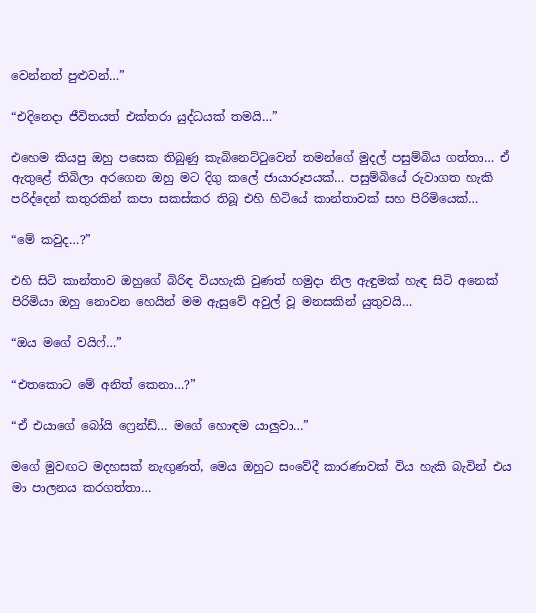වෙන්නත් පුළුවන්…”

“එදිනෙදා ජීවිතයත් එක්තරා යුද්ධයක් තමයි…”

එහෙම කියපු ඔහු පසෙක තිබුණු කැබිනෙට්ටුවෙන් තමන්ගේ මුදල් පසුම්බිය ගත්තා… ඒ ඇතුළේ තිබිලා අරගෙන ඔහු මට දිගු කලේ ජායාරූපයක්… පසුම්බියේ රුවාගත හැකි පරිද්දෙන් කතුරකින් කපා සකස්කර තිබූ එහි හිටියේ කාන්තාවක් සහ පිරිමියෙක්…

“මේ කවුද…?”

එහි සිටි කාන්තාව ඔහුගේ බිරිඳ වියහැකි වුණත් හමුදා නිල ඇඳුමක් හැඳ සිටි අනෙක් පිරිමියා ඔහු නොවන හෙයින් මම ඇසුවේ අවුල් වූ මනසකින් යුතුවයි…

“ඔය මගේ වයිෆ්…”

“එතකොට මේ අනිත් කෙනා…?”

“ඒ එයාගේ බෝයි ෆ්‍රෙන්ඩ්… මගේ හොඳම යාලුවා…”

මගේ මුවඟට මදහසක් නැඟුණත්, මෙය ඔහුට සංවේදී කාරණාවක් විය හැකි බැවින් එය මා පාලනය කරගත්තා…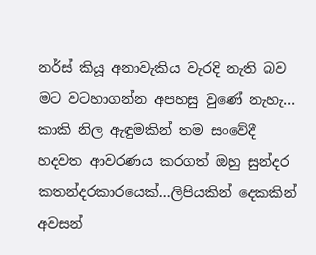නර්ස් කියූ අනාවැකිය වැරදි නැති බව මට වටහාගන්න අපහසු වුණේ නැහැ…  කාකි නිල ඇඳුමකින් තම සංවේදී හදවත ආවරණය කරගත් ඔහු සුන්දර කතන්දරකාරයෙක්…ලිපියකින් දෙකකින් අවසන්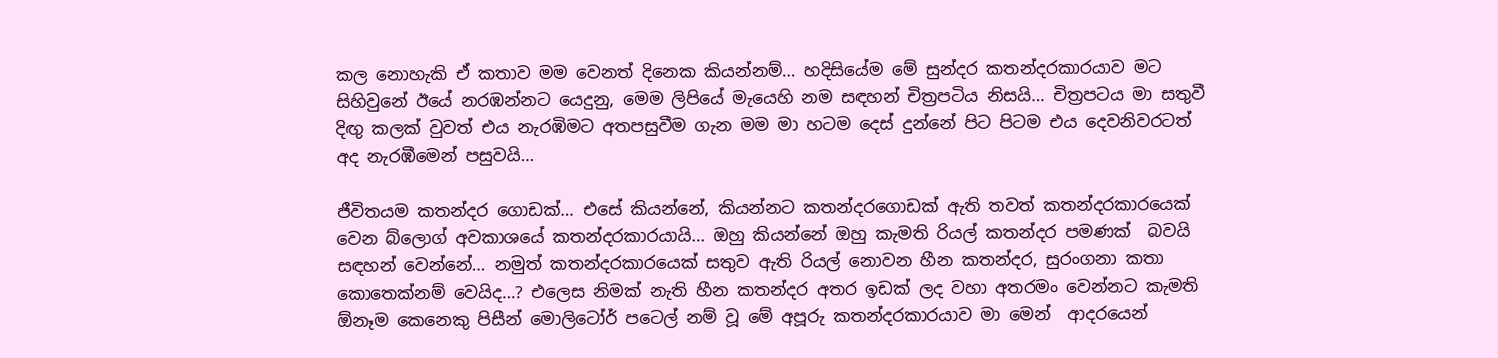කල නොහැකි ඒ කතාව මම වෙනත් දිනෙක කියන්නම්… හදිසියේම මේ සුන්දර කතන්දරකාරයාව මට සිහිවුනේ ඊයේ නරඹන්නට යෙදුනු, මෙම ලිපියේ මැයෙහි නම සඳහන් චිත්‍රපටිය නිසයි… චිත්‍රපටය මා සතුවී දිඟු කලක් වුවත් එය නැරඹිමට අතපසුවීම ගැන මම මා හටම දෙස් දුන්නේ පිට පිටම එය දෙවනිවරටත් අද නැරඹීමෙන් පසුවයි…

ජීවිතයම කතන්දර ගොඩක්… එසේ කියන්නේ, කියන්නට කතන්දරගොඩක් ඇති තවත් කතන්දරකාරයෙක් වෙන බ්ලොග් අවකාශයේ කතන්දරකාරයායි… ඔහු කියන්නේ ඔහු කැමති රියල් කතන්දර පමණක්  බවයි සඳහන් වෙන්නේ… නමුත් කතන්දරකාරයෙක් සතුව ඇති රියල් නොවන හීන කතන්දර, සුරංගනා කතා කොතෙක්නම් වෙයිද…? එලෙස නිමක් නැති හීන කතන්දර අතර ඉඩක් ලද වහා අතරමං වෙන්නට කැමති ඕනෑම කෙනෙකු පිසීන් මොලිටෝර් පටෙල් නම් වූ මේ අපූරු කතන්දරකාරයාව මා මෙන්  ආදරයෙන්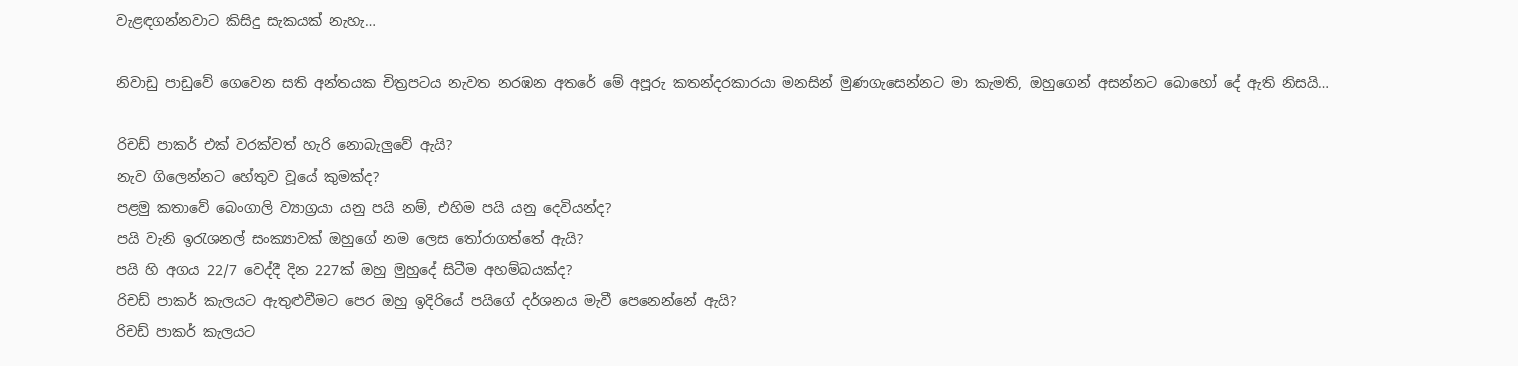වැළඳගන්නවාට කිසිදු සැකයක් නැහැ…

නිවාඩු පාඩුවේ ගෙවෙන සති අන්තයක චිත්‍රපටය නැවත නරඹන අතරේ මේ අපූරු කතන්දරකාරයා මනසින් මුණගැසෙන්නට මා කැමති, ඔහුගෙන් අසන්නට බොහෝ දේ ඇති නිසයි…

රිචඩ් පාකර් එක් වරක්වත් හැරි නොබැලුවේ ඇයි?
නැව ගිලෙන්නට හේතුව වූයේ කුමක්ද?
පළමු කතාවේ බෙංගාලි ව්‍යාග්‍රයා යනු පයි නම්, එහිම පයි යනු දෙවියන්ද?
පයි වැනි ඉරැශනල් සංක්‍යාවක් ඔහුගේ නම ලෙස තෝරාගත්තේ ඇයි?
පයි හි අගය 22/7 වෙද්දී දින 227ක් ඔහු මුහුදේ සිටීම අහම්බයක්ද?
රිචඩ් පාකර් කැලයට ඇතුළුවීමට පෙර ඔහු ඉදිරියේ පයිගේ දර්ශනය මැවී පෙනෙන්නේ ඇයි?
රිචඩ් පාකර් කැලයට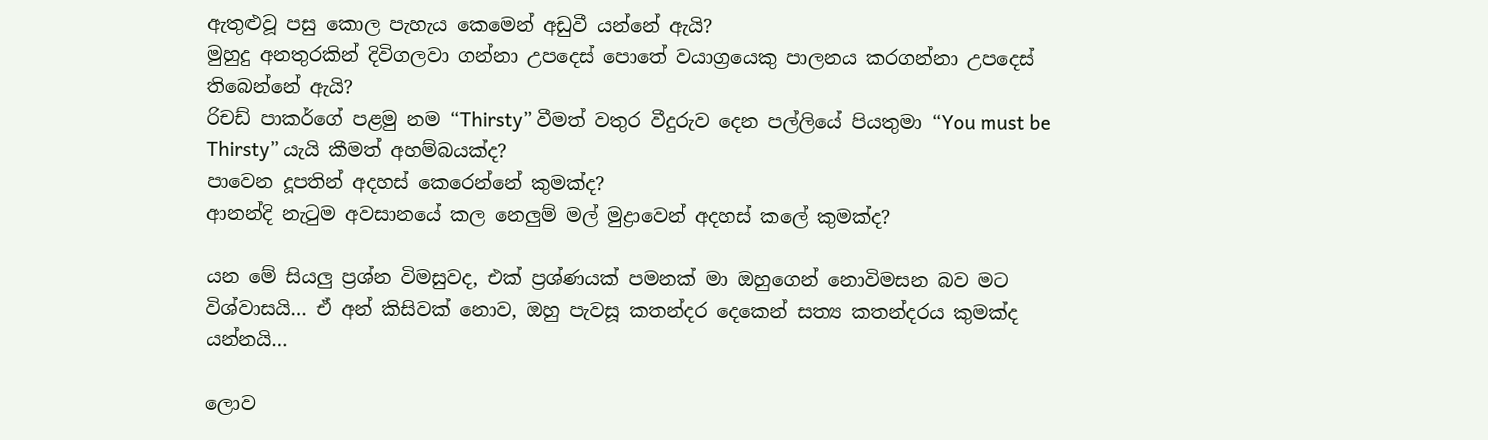ඇතුළුවූ පසු කොල පැහැය කෙමෙන් අඩුවී යන්නේ ඇයි?
මුහුදු අනතුරකින් දිවිගලවා ගන්නා උපදෙස් පොතේ වයාග්‍රයෙකු පාලනය කරගන්නා උපදෙස් තිබෙන්නේ ඇයි?
රිචඩ් පාකර්ගේ පළමු නම “Thirsty” වීමත් වතුර වීදුරුව දෙන පල්ලියේ පියතුමා “You must be Thirsty” යැයි කීමත් අහම්බයක්ද?
පාවෙන දූපතින් අදහස් කෙරෙන්නේ කුමක්ද?
ආනන්දි නැටුම අවසානයේ කල නෙලුම් මල් මුද්‍රාවෙන් අදහස් කලේ කුමක්ද?

යන මේ සියලු ප්‍රශ්න විමසුවද, එක් ප්‍රශ්ණයක් පමනක් මා ඔහුගෙන් නොවිමසන බව මට විශ්වාසයි… ඒ අන් කිසිවක් නොව, ඔහු පැවසූ කතන්දර දෙකෙන් සත්‍ය කතන්දරය කුමක්ද යන්නයි…

ලොව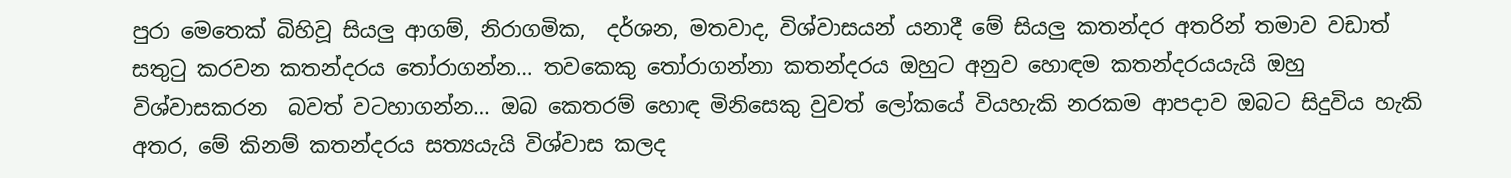පුරා මෙතෙක් බිහිවූ සියලු ආගම්, නිරාගමික,  දර්ශන, මතවාද, විශ්වාසයන් යනාදී මේ සියලු කතන්දර අතරින් තමාව වඩාත් සතුටු කරවන කතන්දරය තෝරාගන්න… තවකෙකු තෝරාගන්නා කතන්දරය ඔහුට අනුව හොඳම කතන්දරයයැයි ඔහු  විශ්වාසකරන  බවත් වටහාගන්න… ඔබ කෙතරම් හොඳ මිනිසෙකු වුවත් ලෝකයේ වියහැකි නරකම ආපදාව ඔබට සිදුවිය හැකි අතර, මේ කිනම් කතන්දරය සත්‍යයැයි විශ්වාස කලද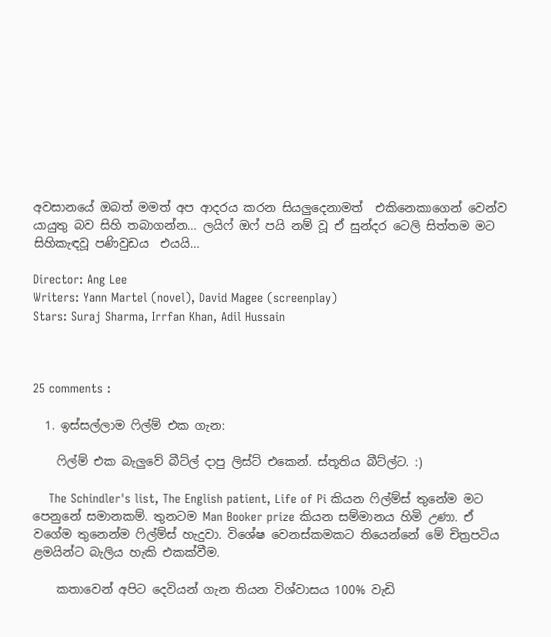අවසානයේ ඔබත් මමත් අප ආදරය කරන සියලුදෙනාමත්  එකිනෙකාගෙන් වෙන්ව යායුතු බව සිහි තබාගන්න… ලයිෆ් ඔෆ් පයි නම් වූ ඒ සුන්දර ටෙලි සිත්තම මට සිහිකැඳවූ‍ පණිවුඩය  එයයි…

Director: Ang Lee
Writers: Yann Martel (novel), David Magee (screenplay)
Stars: Suraj Sharma, Irrfan Khan, Adil Hussain



25 comments :

  1. ඉස්සල්ලාම ෆිල්ම් එක ගැන:

    ෆිල්ම් එක බැලුවේ බීට්ල් දාපු ලිස්ට් එකෙන්. ස්තූතිය බීට්ල්ට. :)

    The Schindler's list, The English patient, Life of Pi කියන ෆිල්ම්ස් තුනේම මට පෙනුනේ සමානකම්. තුනටම Man Booker prize කියන සම්මානය හිමි උණා. ඒ වගේම තුනෙන්ම ෆිල්ම්ස් හැදුවා. විශේෂ වෙනස්කමකට තියෙන්නේ මේ චිත්‍රපටිය ළමයින්ට බැලිය හැකි එකක්වීම.

    කතාවෙන් අපිට දෙවියන් ගැන තියන විශ්වාසය 100% වැඩි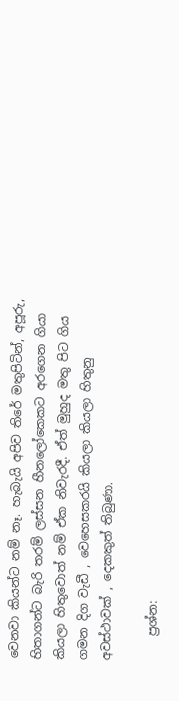වෙනවා කියන්ට නම් නෑ. හැබැයි අපිව තිරේ මතුපිටින්, අපූරු, හිතාගන්ට බැරි තරම් ලස්සන හීනලෝකෙකට අරගෙන ගියා කියලා හිතුවොත් නම් ඒක නිවැරදී. ඒත් මුහුද මතු පිට ගිය ගමන දිග වැඩී , වෙහෙසකරයි කියලා කියලා හිතුනු අවස්ථාවක් , දෙකකුත් තිබුණා.

    ප්‍රශ්න: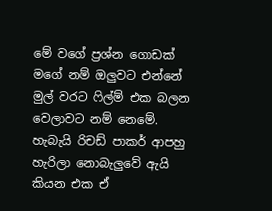මේ වගේ ප්‍රශ්න ගොඩක් මගේ නම් ඔලුවට එන්නේ මුල් වරට ෆිල්ම් එක බලන වෙලාවට නම් නෙමේ. හැබැයි රිචඩ් පාකර් ආපහු හැරිලා නොබැලුවේ ඇයි කියන එක ඒ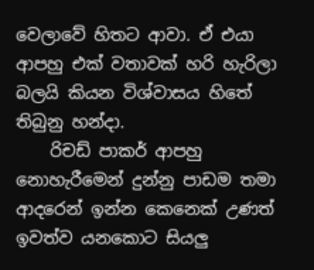වෙලාවේ හිතට ආවා. ඒ එයා ආපහු එක් වතාවක් හරි හැරිලා බලයි කියන විශ්වාසය හිතේ තිබුනු හන්දා.
    රිචඩ් පාකර් ආපහු නොහැරීමෙන් දුන්නු පාඩම තමා ආදරෙන් ඉන්න කෙනෙක් උණත් ඉවත්ව යනකොට සියලු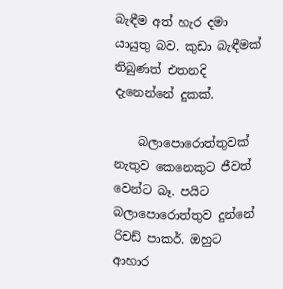බැඳීම අත් හැර දමා යායුතු බව. කුඩා බැඳීමක් තිබුණත් එතනදි දැනෙන්නේ දුකක්.

    බලාපොරොත්තුවක් නැතුව කෙනෙකුට ජීවත් වෙන්ට බෑ. පයිට බලාපොරොත්තුව දුන්නේ රිචඩ් පාකර්. ඔහුට ආහාර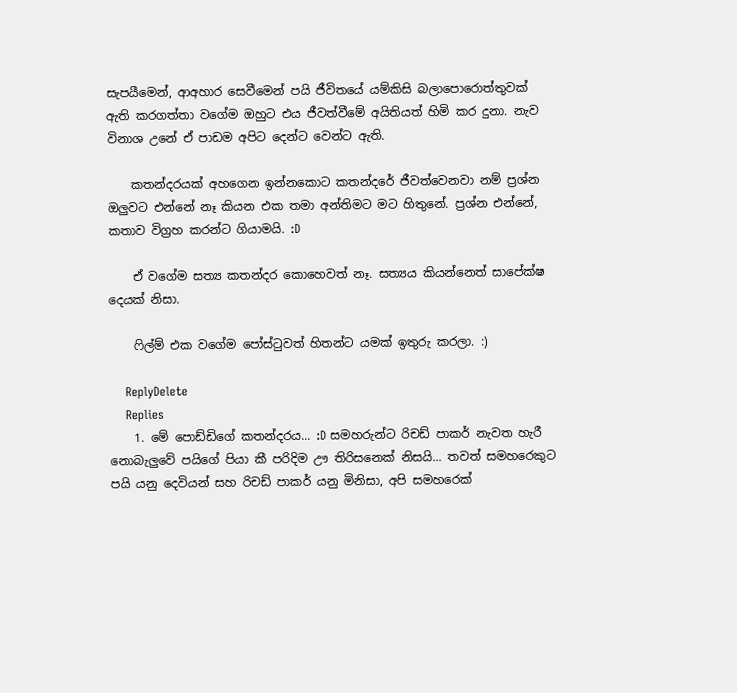සැපයීමෙන්, ආඅහාර සෙවීමෙන් පයි ජීවිතයේ යම්කිසි බලාපොරොත්තුවක් ඇති කරගත්තා වගේම ඔහුට එය ජීවත්වීමේ අයිතියත් හිමි කර දුනා. නැව විනාශ උනේ ඒ පාඩම අපිට දෙන්ට වෙන්ට ඇති.

    කතන්දරයක් අහගෙන ඉන්නකොට කතන්දරේ ජීවත්වෙනවා නම් ප්‍රශ්න ඔලුවට එන්නේ නෑ කියන එක තමා අන්තිමට මට හිතුනේ. ප්‍රශ්න එන්නේ, කතාව විග්‍රහ කරන්ට ගියාමයි. :D

    ඒ වගේම සත්‍ය කතන්දර කොහෙවත් නෑ. සත්‍යය කියන්නෙත් සාපේක්ෂ දෙයක් නිසා.

    ෆිල්ම් එක වගේම පෝස්ටුවත් හිතන්ට යමක් ඉතුරු කරලා. :)

    ReplyDelete
    Replies
    1. මේ පොඩ්ඩිගේ කතන්දරය... :D සමහරුන්ට රිචඩ් පාකර් නැවත හැරී නොබැලුවේ පයිගේ පියා කී පරිදිම ඌ තිරිසනෙක් නිසයි... තවත් සමහරෙකුට පයි යනු දෙවියන් සහ රිචඩ් පාකර් යනු මිනිසා, අපි සමහරෙක්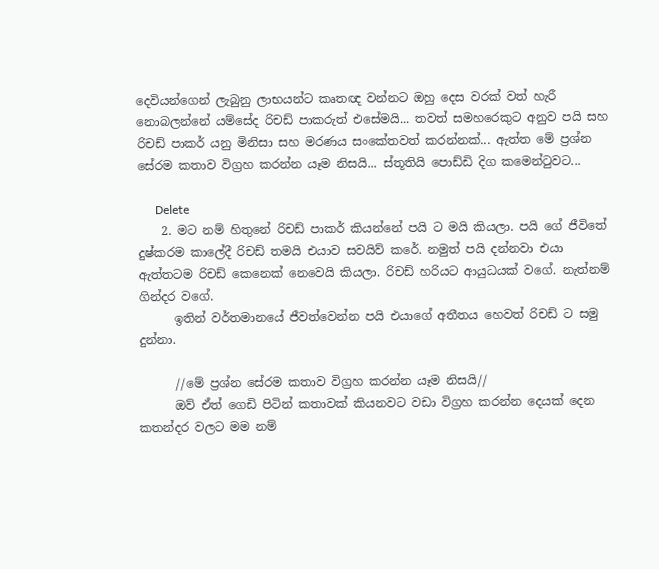දෙවියන්ගෙන් ලැබුනු ලාභයන්ට කෘතඥ වන්නට ඔහු දෙස වරක් වත් හැරී නොබලන්නේ යම්සේද රිචඩ් පාකරුත් එසේමයි... තවත් සමහරෙකුට අනුව පයි සහ රිචඩ් පාකර් යනු මිනිසා සහ මරණය සංකේතවත් කරන්නක්... ඇත්ත මේ ප්‍රශ්න සේරම කතාව විග්‍රහ කරන්න යෑම නිසයි... ස්තූතියි පොඩ්ඩි දිග කමෙන්ටුවට...

      Delete
    2. මට නම් හිතුනේ රිචඩ් පාකර් කියන්නේ පයි ට මයි කියලා. පයි ගේ ජීවිතේ දුෂ්කරම කාලේදී රිචඩ් තමයි එයාව සවයිව් කරේ. නමුත් පයි දන්නවා එයා ඇත්තටම රිචඩ් කෙනෙක් නෙවෙයි කියලා. රිචඩ් හරියට ආයුධයක් වගේ. නැත්නම් ගින්දර වගේ.
      ඉතින් වර්තමානයේ ජීවත්වෙන්න පයි එයාගේ අතීතය හෙවත් රිචඩ් ට සමු දුන්නා.

      //මේ ප්‍රශ්න සේරම කතාව විග්‍රහ කරන්න යෑම නිසයි//
      ඔව් ඒත් ගෙඩි පිටින් කතාවක් කියනවට වඩා විග්‍රහ කරන්න දෙයක් දෙන කතන්දර වලට මම නම්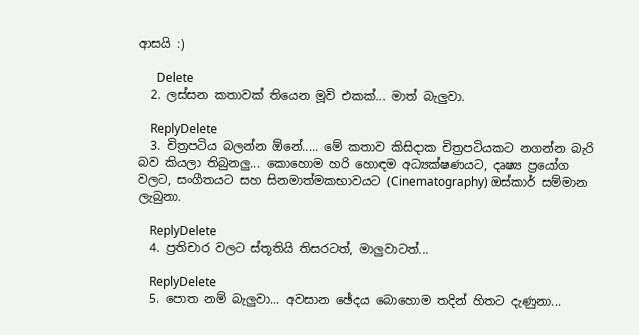ආසයි :)

      Delete
  2. ලස්සන කතාවක් තියෙන මූවි එකක්... මාත් බැලුවා.

    ReplyDelete
  3. චිත්‍රපටිය බලන්න ඕනේ..... මේ කතාව කිසිදාක චිත්‍රපටියකට නගන්න බැරි බව කියලා තිබුනලු... කොහොම හරි හොඳම අධ්‍යක්ෂණයට, දෘෂ්‍ය ප්‍රයෝග වලට, සංගීතයට සහ සිනමාත්මකභාවයට (Cinematography) ඔස්කාර් සම්මාන ලැබුනා.

    ReplyDelete
  4. ප්‍රතිචාර වලට ස්තූතියි තිසරටත්, මාලුවාටත්...

    ReplyDelete
  5. පොත නම් බැලුවා... අවසාන ඡේදය බොහොම තදින් හිතට දැණුනා...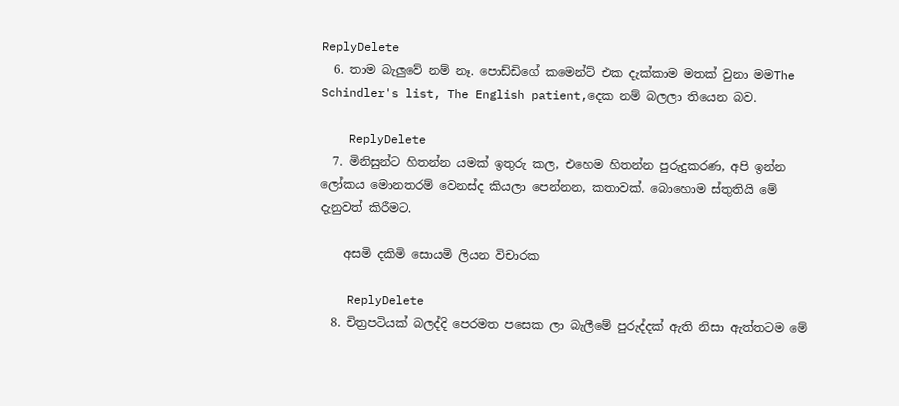ReplyDelete
  6. තාම බැලුවේ නම් නෑ. පොඩ්ඩිගේ කමෙන්ට් එක දැක්කාම මතක් වුනා මමThe Schindler's list, The English patient,දෙක නම් බලලා තියෙන බව.

    ReplyDelete
  7. මිනිසුන්ට හිතන්න යමක් ඉතුරු කල, එහෙම හිතන්න පුරුදුකරණ, අපි ඉන්න ලෝකය මොනතරම් වෙනස්ද කියලා පෙන්නන, කතාවක්. බොහොම ස්තුතියි මේ දැනුවත් කිරීමට.

    අසමි දකිමි සොයමි ලියන විචාරක

    ReplyDelete
  8. චිත්‍රපටියක් බලද්දි පෙරමත පසෙක ලා බැලීමේ පුරුද්දක් ඇති නිසා ඇත්තටම මේ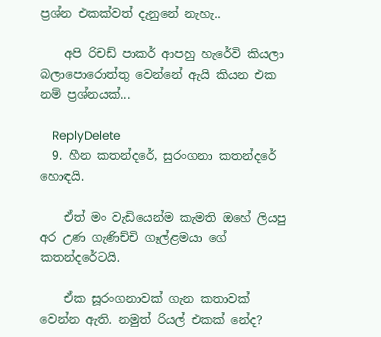ප්‍රශ්න එකක්වත් දැනුනේ නැහැ..

    අපි රිචඩ් පාකර් ආපහු හැරේවි කියලා බලාපොරොත්තු වෙන්නේ ඇයි කියන එක නම් ප්‍රශ්නයක්...

    ReplyDelete
  9. හීන කතන්දරේ, සුරංගනා කතන්දරේ හොඳයි.

    ඒත් මං වැඩියෙන්ම කැමති ඔහේ ලියපු අර උණ ගැණිච්චි ගෑල්ළමයා ගේ කතන්දරේටයි.

    ඒක සූරංගනාවක් ගැන කතාවක් වෙන්න ඇති. නමුත් රියල් එකක් නේද?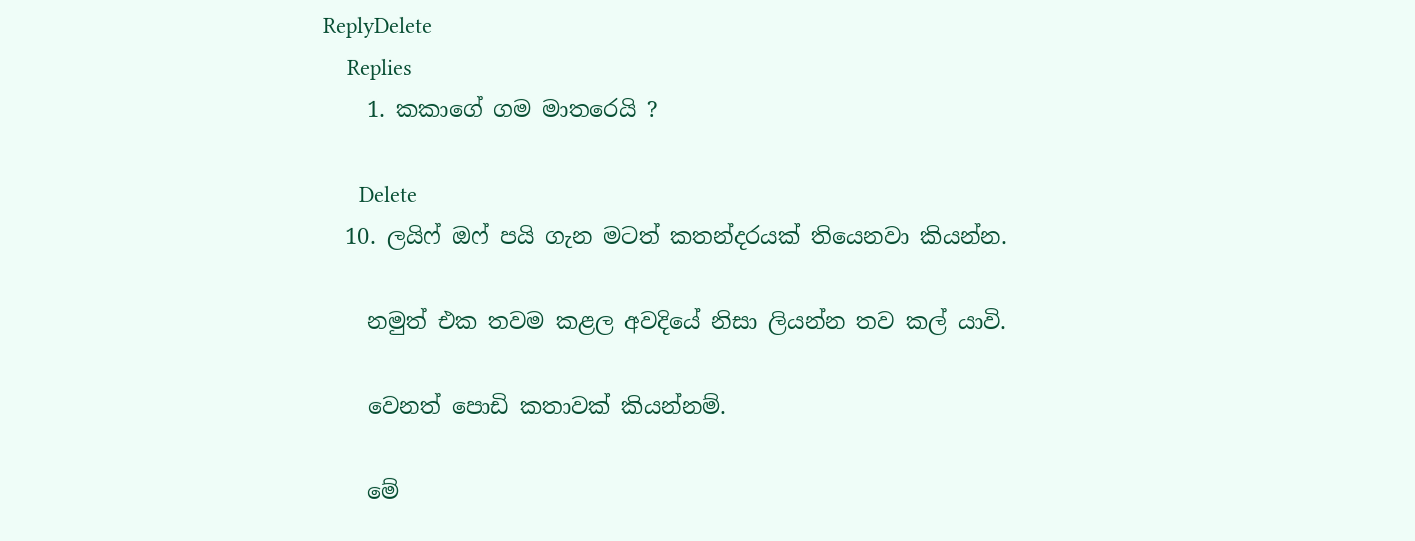ReplyDelete
    Replies
    1. කකාගේ ගම මාතරෙයි ?

      Delete
  10. ලයිෆ් ඔෆ් පයි ගැන මටත් කතන්දරයක් තියෙනවා කියන්න.

    නමුත් එක තවම කළල අවදියේ නිසා ලියන්න තව කල් යාවි.

    වෙනත් පොඩි කතාවක් කියන්නම්.

    මේ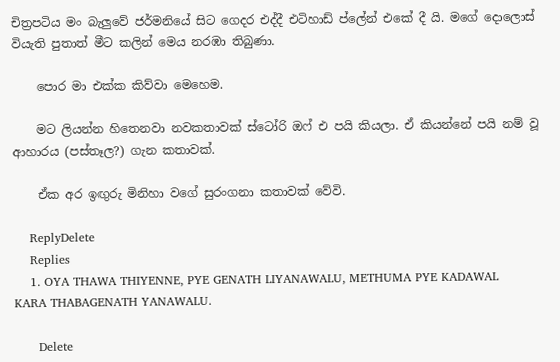චිත්‍රපටිය මං බැලුවේ ජර්මනියේ සිට ගෙදර එද්දී එටිහාඩ් ප්ලේන් එකේ දී යි. මගේ දොලොස් වියැති පුතාත් මීට කලින් මෙය නරඹා තිබුණා.

    පොර මා එක්ක කිව්වා මෙහෙම.

    මට ලියන්න හිතෙනවා නවකතාවක් ස්ටෝරි ඔෆ් එ පයි කියලා. ඒ කියන්නේ පයි නම් වූ ආහාරය (පස්තෑල?) ගැන කතාවක්.

    ඒක අර ඉඟුරු මිනිහා වගේ සුරංගනා කතාවක් වේවි.

    ReplyDelete
    Replies
    1. OYA THAWA THIYENNE, PYE GENATH LIYANAWALU, METHUMA PYE KADAWAL KARA THABAGENATH YANAWALU.

      Delete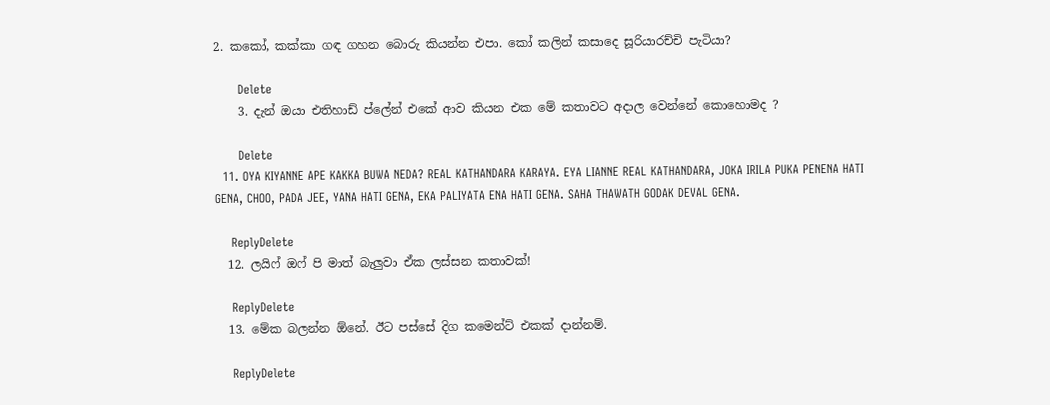2. කකෝ, කක්කා ගඳ ගහන බොරු කියන්න එපා. කෝ කලින් කසාදෙ සූරියාරච්චි පැටියා?

      Delete
    3. දැන් ඔයා එතිහාඩ් ප්ලේන් එකේ ආව කියන එක මේ කතාවට අදාල වෙන්නේ කොහොමද ?

      Delete
  11. OYA KIYANNE APE KAKKA BUWA NEDA? REAL KATHANDARA KARAYA. EYA LIANNE REAL KATHANDARA, JOKA IRILA PUKA PENENA HATI GENA, CHOO, PADA JEE, YANA HATI GENA, EKA PALIYATA ENA HATI GENA. SAHA THAWATH GODAK DEVAL GENA.

    ReplyDelete
  12. ලයිෆ් ඔෆ් පි මාත් බැලුවා ඒක ලස්සන කතාවක්!

    ReplyDelete
  13. මේක බලන්න ඕනේ. ඊට පස්සේ දිග කමෙන්ට් එකක් දාන්නම්.

    ReplyDelete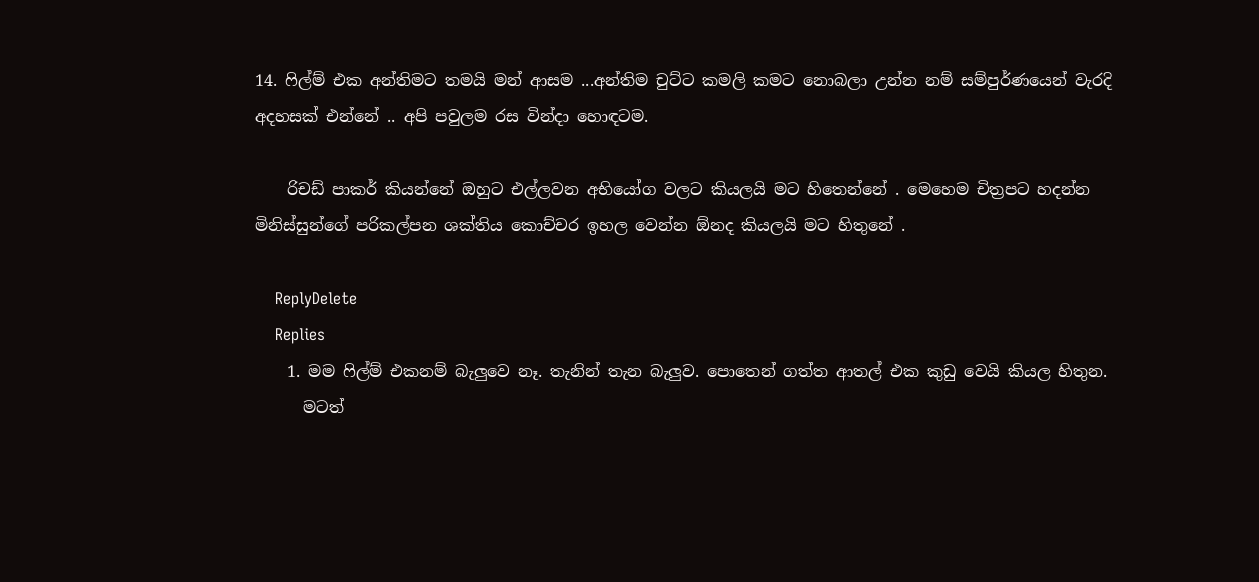14. ෆිල්ම් එක අන්තිමට තමයි මන් ආසම ...අන්තිම චුට්ට කමලි කමට නොබලා උන්න නම් සම්පුර්ණයෙන් වැරදි අදහසක් එන්නේ .. අපි පවුලම රස වින්දා හොඳටම.

    රිචඩ් පාකර් කියන්නේ ඔහුට එල්ලවන අභියෝග වලට කියලයි මට හිතෙන්නේ . මෙහෙම චිත්‍රපට හදන්න මිනිස්සුන්ගේ පරිකල්පන ශක්තිය කොච්චර ඉහල වෙන්න ඕනද කියලයි මට හිතුනේ .

    ReplyDelete
    Replies
    1. මම ෆිල්ම් එකනම් බැලුවෙ නෑ. තැනින් තැන බැලුව. පොතෙන් ගත්ත ආතල් එක කුඩු වෙයි කියල හිතුන.
      මටත්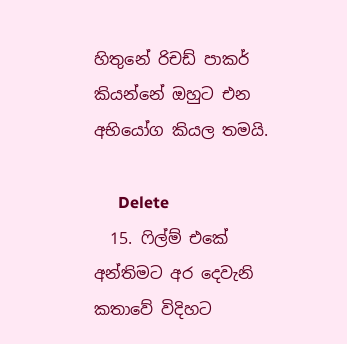හිතුනේ රිචඩ් පාකර් කියන්නේ ඔහුට එන අභියෝග කියල තමයි.

      Delete
  15. ෆිල්ම් එකේ අන්තිමට අර දෙවැනි කතාවේ විදිහට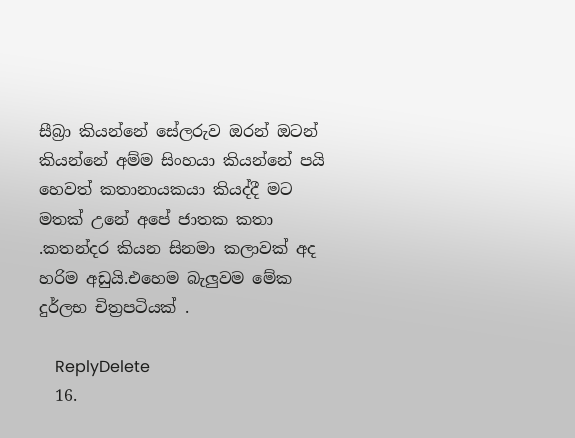සීබ්‍රා කියන්නේ සේලරුව ඔරන් ඔටන් කියන්නේ අම්ම සිංහයා කියන්නේ පයි හෙවත් කතානායකයා කියද්දී මට මතක් උනේ අපේ ජාතක කතා .කතන්දර කියන සිනමා කලාවක් අද හරිම අඩුයි.එහෙම බැලුවම මේක දුර්ලභ චිත්‍රපටියක් .

    ReplyDelete
  16.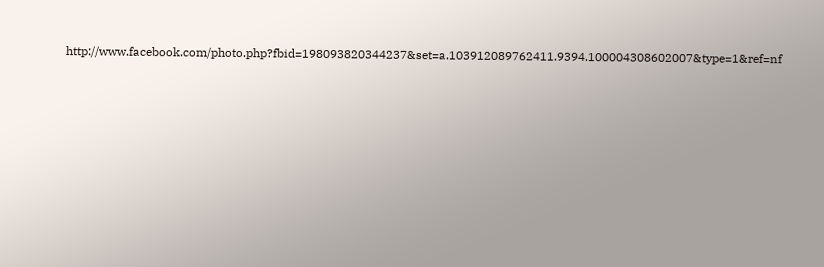http://www.facebook.com/photo.php?fbid=198093820344237&set=a.103912089762411.9394.100004308602007&type=1&ref=nf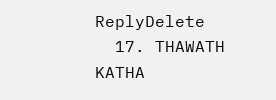ReplyDelete
  17. THAWATH KATHA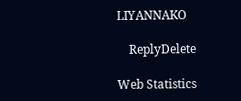LIYANNAKO

    ReplyDelete

Web Statistics